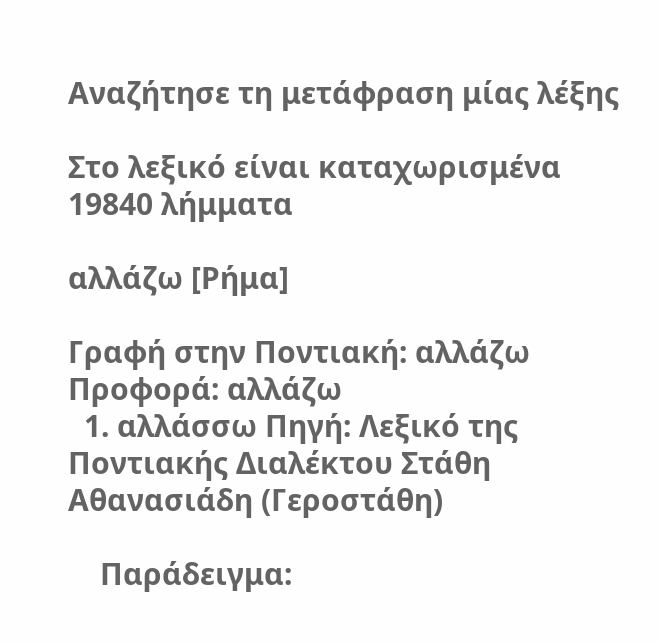Αναζήτησε τη μετάφραση μίας λέξης

Στο λεξικό είναι καταχωρισμένα 19840 λήμματα

αλλάζω [Ρήμα]

Γραφή στην Ποντιακή: αλλάζω Προφορά: αλλάζω
  1. αλλάσσω Πηγή: Λεξικό της Ποντιακής Διαλέκτου Στάθη Αθανασιάδη (Γεροστάθη)

    Παράδειγμα: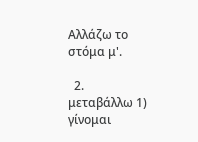Αλλάζω το στόμα μ'.

  2. μεταβάλλω 1) γίνομαι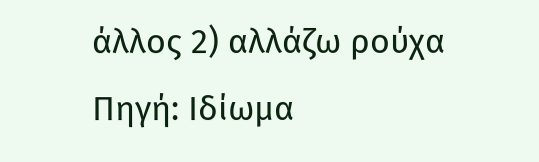άλλος 2) αλλάζω ρούχα Πηγή: Ιδίωμα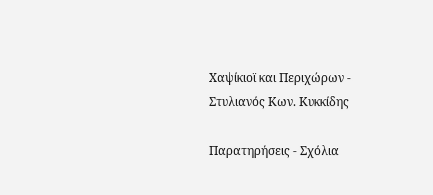Χαψίκιοϊ και Περιχώρων - Στυλιανός Κων. Κυκκίδης

Παρατηρήσεις - Σχόλια